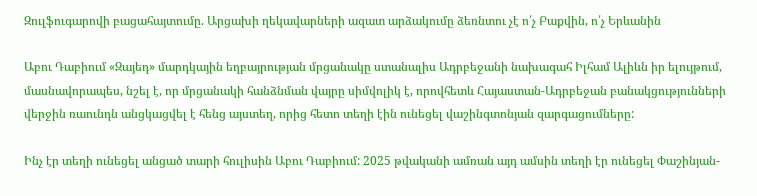Զուլֆուգարովի բացահայտումը. Արցախի ղեկավարների ազատ արձակումը ձեռնտու չէ ո՛չ Բաքվին, ո՛չ Երևանին

Աբու Դաբիում «Զայեդ» մարդկային եղբայրության մրցանակը ստանալիս Ադրբեջանի նախագահ Իլհամ Ալիևն իր ելույթում, մասնավորապես, նշել է, որ մրցանակի հանձնման վայրը սիմվոլիկ է, որովհետև Հայաստան-Ադրբեջան բանակցությունների վերջին ռաունդն անցկացվել է հենց այստեղ, որից հետո տեղի էին ունեցել վաշինգտոնյան զարգացումները:

Ինչ էր տեղի ունեցել անցած տարի հուլիսին Աբու Դաբիում: 2025 թվականի ամռան այդ ամսին տեղի էր ունեցել Փաշինյան-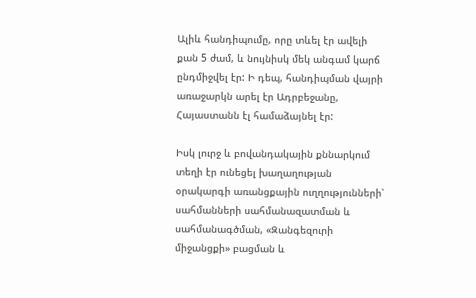Ալիև հանդիպումը, որը տևել էր ավելի քան 5 ժամ, և նույնիսկ մեկ անգամ կարճ ընդմիջվել էր: Ի դեպ, հանդիպման վայրի առաջարկն արել էր Ադրբեջանը, Հայաստանն էլ համաձայնել էր:

Իսկ լուրջ և բովանդակային քննարկում տեղի էր ունեցել խաղաղության օրակարգի առանցքային ուղղությունների՝ սահմանների սահմանազատման և սահմանագծման, «Զանգեզուրի միջանցքի» բացման և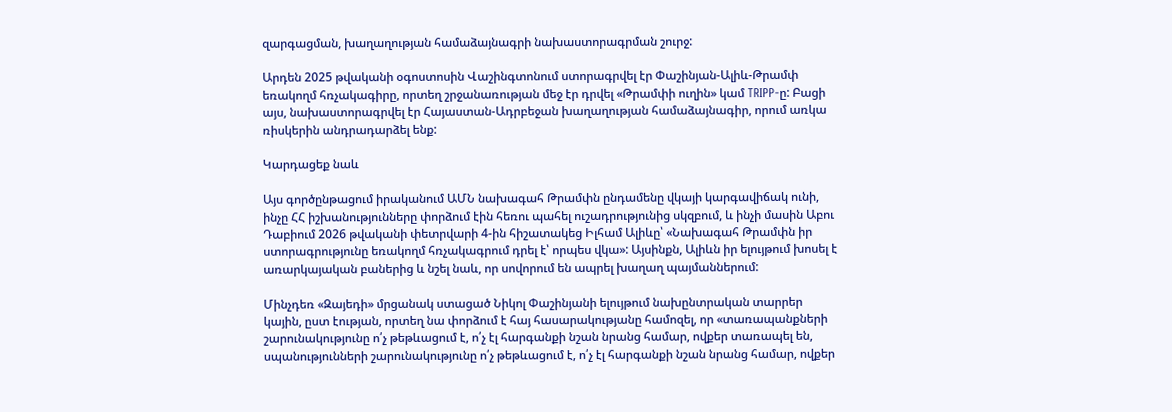զարգացման, խաղաղության համաձայնագրի նախաստորագրման շուրջ:

Արդեն 2025 թվականի օգոստոսին Վաշինգտոնում ստորագրվել էր Փաշինյան-Ալիև-Թրամփ եռակողմ հռչակագիրը, որտեղ շրջանառության մեջ էր դրվել «Թրամփի ուղին» կամ TRIPP-ը: Բացի այս, նախաստորագրվել էր Հայաստան-Ադրբեջան խաղաղության համաձայնագիր, որում առկա ռիսկերին անդրադարձել ենք:

Կարդացեք նաև

Այս գործընթացում իրականում ԱՄՆ նախագահ Թրամփն ընդամենը վկայի կարգավիճակ ունի, ինչը ՀՀ իշխանությունները փորձում էին հեռու պահել ուշադրությունից սկզբում, և ինչի մասին Աբու Դաբիում 2026 թվականի փետրվարի 4-ին հիշատակեց Իլհամ Ալիևը՝ «Նախագահ Թրամփն իր ստորագրությունը եռակողմ հռչակագրում դրել է՝ որպես վկա»: Այսինքն, Ալիևն իր ելույթում խոսել է առարկայական բաներից և նշել նաև, որ սովորում են ապրել խաղաղ պայմաններում:

Մինչդեռ «Զայեդի» մրցանակ ստացած Նիկոլ Փաշինյանի ելույթում նախընտրական տարրեր կային, ըստ էության, որտեղ նա փորձում է հայ հասարակությանը համոզել, որ «տառապանքների շարունակությունը ո՛չ թեթևացում է, ո՛չ էլ հարգանքի նշան նրանց համար, ովքեր տառապել են, սպանությունների շարունակությունը ո՛չ թեթևացում է, ո՛չ էլ հարգանքի նշան նրանց համար, ովքեր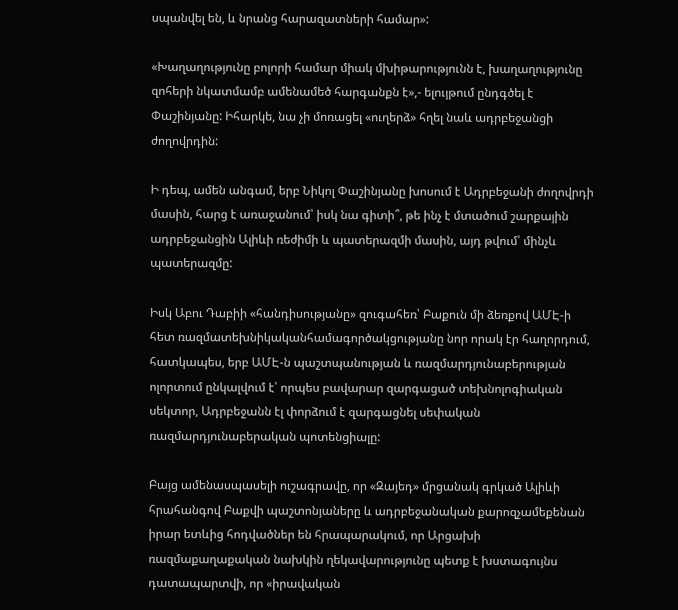սպանվել են, և նրանց հարազատների համար»:

«Խաղաղությունը բոլորի համար միակ մխիթարությունն է, խաղաղությունը զոհերի նկատմամբ ամենամեծ հարգանքն է»,- ելույթում ընդգծել է Փաշինյանը: Իհարկե, նա չի մոռացել «ուղերձ» հղել նաև ադրբեջանցի ժողովրդին:

Ի դեպ, ամեն անգամ, երբ Նիկոլ Փաշինյանը խոսում է Ադրբեջանի ժողովրդի մասին, հարց է առաջանում՝ իսկ նա գիտի՞, թե ինչ է մտածում շարքային ադրբեջանցին Ալիևի ռեժիմի և պատերազմի մասին, այդ թվում՝ մինչև պատերազմը:

Իսկ Աբու Դաբիի «հանդիսությանը» զուգահեռ՝ Բաքուն մի ձեռքով ԱՄԷ-ի հետ ռազմատեխնիկականհամագործակցությանը նոր որակ էր հաղորդում, հատկապես, երբ ԱՄԷ-ն պաշտպանության և ռազմարդյունաբերության ոլորտում ընկալվում է՝ որպես բավարար զարգացած տեխնոլոգիական սեկտոր, Ադրբեջանն էլ փորձում է զարգացնել սեփական ռազմարդյունաբերական պոտենցիալը:

Բայց ամենասպասելի ուշագրավը, որ «Զայեդ» մրցանակ գրկած Ալիևի հրահանգով Բաքվի պաշտոնյաները և ադրբեջանական քարոզչամեքենան իրար ետևից հոդվածներ են հրապարակում, որ Արցախի ռազմաքաղաքական նախկին ղեկավարությունը պետք է խստագույնս դատապարտվի, որ «իրավական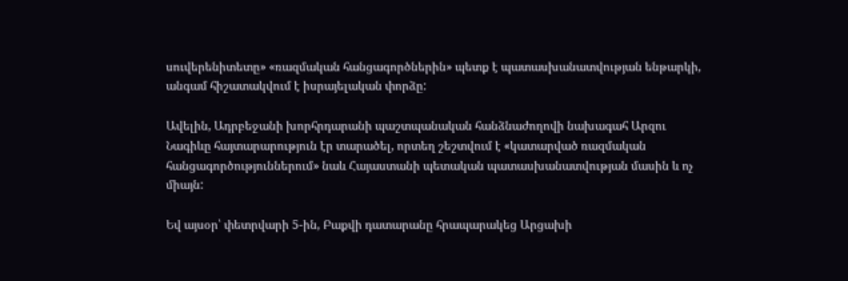սուվերենիտետը» «ռազմական հանցագործներին» պետք է պատասխանատվության ենթարկի, անգամ հիշատակվում է իսրայելական փորձը:

Ավելին, Ադրբեջանի խորհրդարանի պաշտպանական հանձնաժողովի նախագահ Արզու Նագիևը հայտարարություն էր տարածել, որտեղ շեշտվում է «կատարված ռազմական հանցագործություններում» նաև Հայաստանի պետական պատասխանատվության մասին և ոչ միայն:

Եվ այսօր՝ փետրվարի 5-ին, Բաքվի դատարանը հրապարակեց Արցախի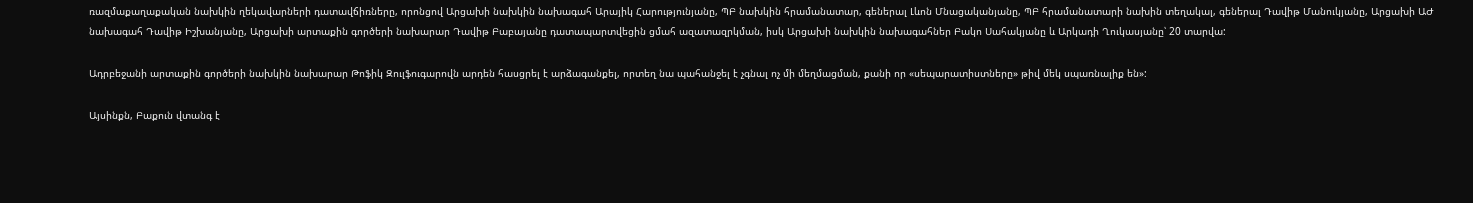ռազմաքաղաքական նախկին ղեկավարների դատավճիռները, որոնցով Արցախի նախկին նախագահ Արայիկ Հարությունյանը, ՊԲ նախկին հրամանատար, գեներալ Լևոն Մնացականյանը, ՊԲ հրամանատարի նախին տեղակալ, գեներալ Դավիթ Մանուկյանը, Արցախի ԱԺ նախագահ Դավիթ Իշխանյանը, Արցախի արտաքին գործերի նախարար Դավիթ Բաբայանը դատապարտվեցին ցմահ ազատազրկման, իսկ Արցախի նախկին նախագահներ Բակո Սահակյանը և Արկադի Ղուկասյանը՝ 20 տարվա:

Ադրբեջանի արտաքին գործերի նախկին նախարար Թոֆիկ Զուլֆուգարովն արդեն հասցրել է արձագանքել, որտեղ նա պահանջել է չգնալ ոչ մի մեղմացման, քանի որ «սեպարատիստները» թիվ մեկ սպառնալիք են»:

Այսինքն, Բաքուն վտանգ է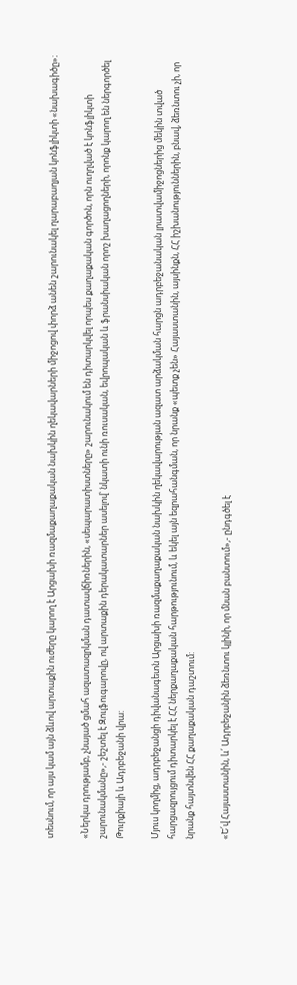տեսնում, որ այս կամ այն ձևով արտաքին ուժերը կարող է Արցախի ռազմաքաղաքական նախկին ղեկավարների միջոցով փորձ անեն շարունակել ղարաբաղյան կոնֆլիկտի «նախագիծը»։

«Ներկա դրությամբ, չնայած ցմահ ազատազրկման դատավճիռներին, «սեպարատիստները» շարունակում են դիտարկվել որպես քաղաքական գործոն, որն ուղղված է կոնֆլիկտի շարունակմանը»,- շեշտել է Զուլֆուգարովը, ով արտաքին դերակատարներ ասելով՝ նկատի ունի ռուսական, եվրոպական և ֆրանսիական որոշ խաղացողների, որոնք կարող են ներգործել Թուրքիայի և Ադրբեջանի վրա:

Մյուս կողմից, ադրբեջանցի դիվանագետն Արցախի ռազմաքաղաքական նախկին ղեկավարության ազատ արձակման հարցն ադրբեջանական լրատվամիջոցներից մեկին տված հարցազրույցում դիտարկել է ՀՀ ներքաղաքական հարթությունում, և եկել այն եզրահանգման, որ նրանք «պետք չեն» Հայաստանին, այսինքն, ՀՀ իշխանություններին, բնավ, ձեռնտու չի, որ նրանք հայտնվեն ՀՀ քաղաքական դաշտում:

«Ե՛վ Հայաստանին, և՛ Ադրբեջանին ձեռնտու կլինի, որ մնան բանտում»,- ընդգծել է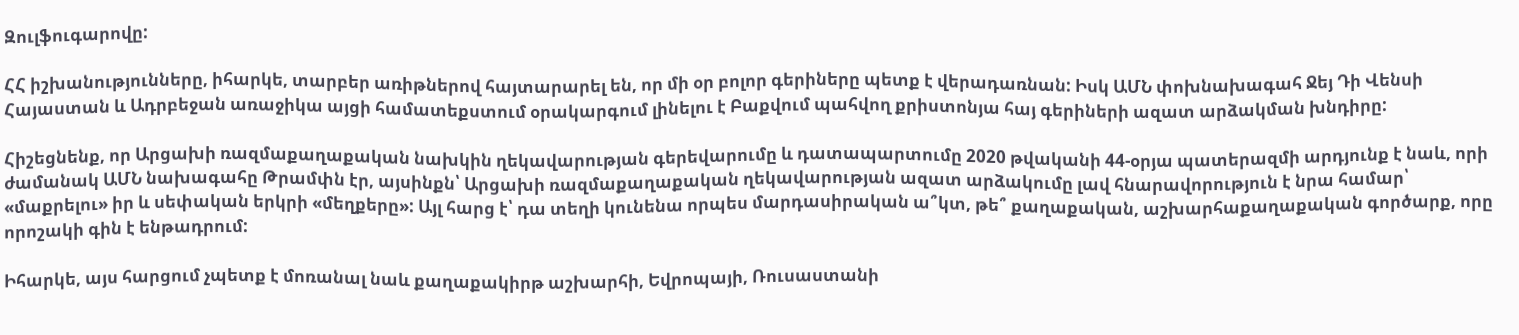Զուլֆուգարովը:

ՀՀ իշխանությունները, իհարկե, տարբեր առիթներով հայտարարել են, որ մի օր բոլոր գերիները պետք է վերադառնան: Իսկ ԱՄՆ փոխնախագահ Ջեյ Դի Վենսի Հայաստան և Ադրբեջան առաջիկա այցի համատեքստում օրակարգում լինելու է Բաքվում պահվող քրիստոնյա հայ գերիների ազատ արձակման խնդիրը:

Հիշեցնենք, որ Արցախի ռազմաքաղաքական նախկին ղեկավարության գերեվարումը և դատապարտումը 2020 թվականի 44-օրյա պատերազմի արդյունք է նաև, որի ժամանակ ԱՄՆ նախագահը Թրամփն էր, այսինքն՝ Արցախի ռազմաքաղաքական ղեկավարության ազատ արձակումը լավ հնարավորություն է նրա համար՝ «մաքրելու» իր և սեփական երկրի «մեղքերը»: Այլ հարց է՝ դա տեղի կունենա որպես մարդասիրական ա՞կտ, թե՞ քաղաքական, աշխարհաքաղաքական գործարք, որը որոշակի գին է ենթադրում:

Իհարկե, այս հարցում չպետք է մոռանալ նաև քաղաքակիրթ աշխարհի, Եվրոպայի, Ռուսաստանի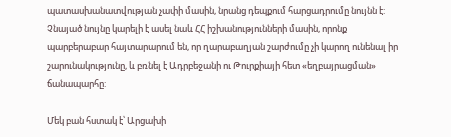պատասխանատվության չափի մասին, նրանց դեպքում հարցադրումը նույնն է: Չնայած նույնը կարելի է ասել նաև ՀՀ իշխանությունների մասին, որոնք պարբերաբար հայտարարում են, որ ղարաբաղյան շարժումը չի կարող ունենալ իր շարունակությունը, և բռնել է Ադրբեջանի ու Թուրքիայի հետ «եղբայրացման» ճանապարհը:

Մեկ բան հստակ է՝ Արցախի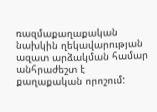ռազմաքաղաքական նախկին ղեկավարության ազատ արձակման համար անհրաժեշտ է քաղաքական որոշում: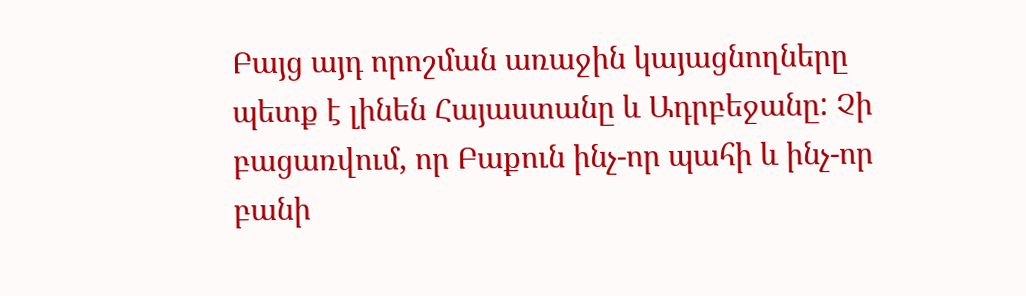Բայց այդ որոշման առաջին կայացնողները պետք է լինեն Հայաստանը և Ադրբեջանը: Չի բացառվում, որ Բաքուն ինչ-որ պահի և ինչ-որ բանի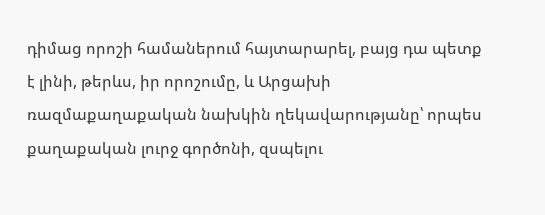դիմաց որոշի համաներում հայտարարել, բայց դա պետք է լինի, թերևս, իր որոշումը, և Արցախի ռազմաքաղաքական նախկին ղեկավարությանը՝ որպես քաղաքական լուրջ գործոնի, զսպելու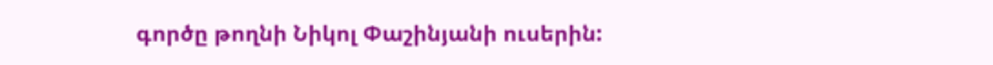գործը թողնի Նիկոլ Փաշինյանի ուսերին: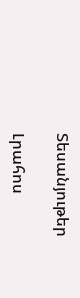Տեսանյութեր

Լրահոս